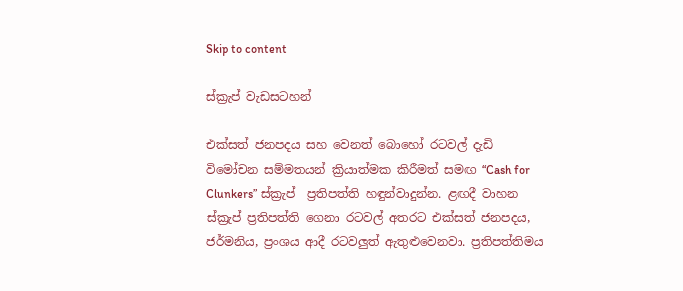Skip to content

ස්ක්‍රැප් වැඩසටහන්

එක්සත් ජනපදය සහ වෙනත් බොහෝ රටවල් දැඩි විමෝචන සම්මතයන් ක්‍රියාත්මක කිරීමත් සමඟ “Cash for Clunkers” ස්ක්‍රැප්  ප්‍රතිපත්ති හඳුන්වාදුන්න. ළඟදී වාහන ස්ක්‍රැප් ප්‍රතිපත්ති ගෙනා රටවල් අතරට එක්සත් ජනපදය, ජර්මනිය, ප්‍රංශය ආදී රටවලුත් ඇතුළුවෙනවා. ප්‍රතිපත්තිමය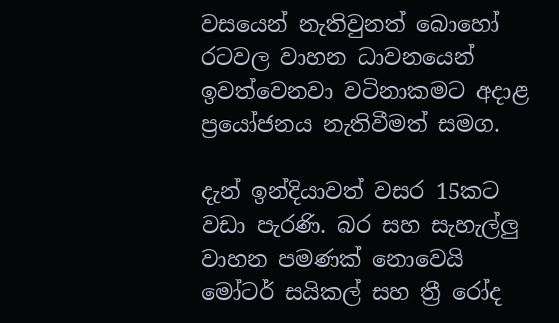වසයෙන් නැතිවුනත් බොහෝ රටවල වාහන ධාවනයෙන් ඉවත්වෙනවා වටිනාකමට අදාළ ප්‍රයෝජනය නැතිවීමත් සමග.

දැන් ඉන්දියාවත් වසර 15කට වඩා පැරණි. බර සහ සැහැල්ලු වාහන පමණක් නොවෙයි මෝටර් සයිකල් සහ ත්‍රී රෝද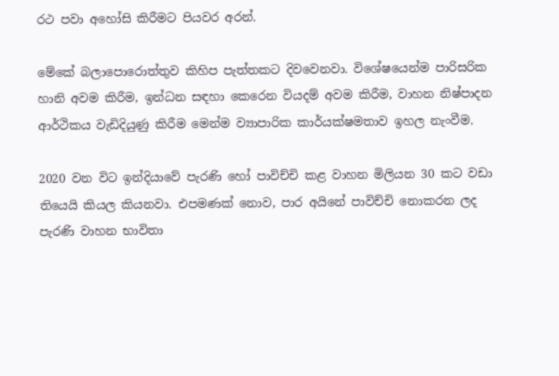රථ පවා අහෝසි කිරීමට පියවර අරන්.

මේකේ බලාපොරොත්තුව කිහිප පැත්තකට දිවවෙනවා. විශේෂයෙන්ම පාරිසරික හානි අවම කිරීම, ඉන්ධන සඳහා කෙරෙන වියදම් අවම කිරීම, වාහන නිෂ්පාදන ආර්ථිකය වැඩිදියුණු කිරීම මෙන්ම ව්‍යාපාරික කාර්යක්ෂමතාව ඉහල නැංවීම.

2020 වන විට ඉන්දියාවේ පැරණි හෝ පාවිච්චි කළ වාහන මිලියන 30 කට වඩා තියෙයි කියල කියනවා. එපමණක් නොව, පාර අයිනේ පාවිච්චි නොකරන ලද පැරණි වාහන භාවිතා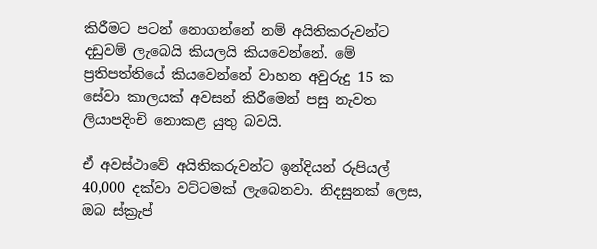කිරීමට පටන් නොගන්නේ නම් අයිතිකරුවන්ට දඩුවම් ලැබෙයි කියලයි කියවෙන්නේ. මේ ප්‍රතිපත්තියේ කියවෙන්නේ වාහන අවුරුදු 15 ක සේවා කාලයක් අවසන් කිරීමෙන් පසු නැවත ලියාපදිංචි නොකළ යුතු බවයි.

ඒ අවස්ථාවේ අයිතිකරුවන්ට ඉන්දියන් රුපියල් 40,000 දක්වා වට්ටමක් ලැබෙනවා. නිදසුනක් ලෙස, ඔබ ස්ක්‍රැප්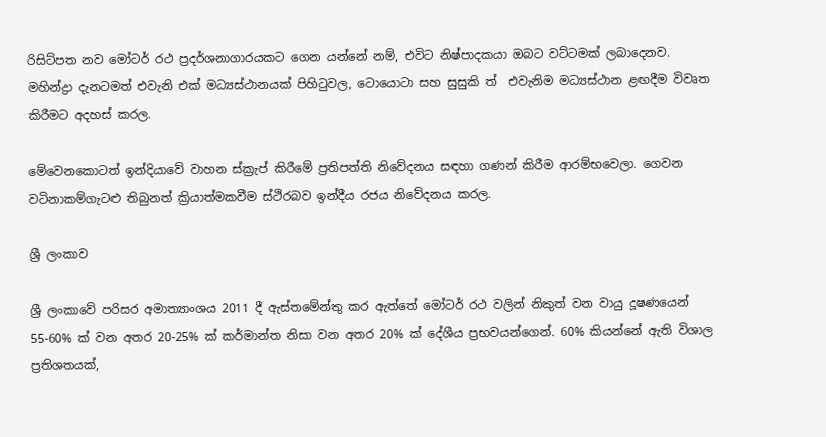රිසිට්පත නව මෝටර් රථ ප්‍රදර්ශනාගාරයකට ගෙන යන්නේ නම්, එවිට නිෂ්පාදකයා ඔබට වට්ටමක් ලබාදෙනව. මහින්ද්‍රා දැනටමත් එවැනි එක් මධ්‍යස්ථානයක් පිහිටුවල, ටොයොටා සහ සුසුකි ත්  එවැනිම මධ්‍යස්ථාන ළඟදීම විවෘත කිරීමට අදහස් කරල.

මේවෙනකොටත් ඉන්දියාවේ වාහන ස්ක්‍රැප් කිරීමේ ප්‍රතිපත්ති නිවේදනය සඳහා ගණන් කිරීම ආරම්භවෙලා. ගෙවන වටිනාකම්ගැටළු තිබුනත් ක්‍රියාත්මකවීම ස්ථිරබව ඉන්දීය රජය නිවේදනය කරල.

ශ්‍රී ලංකාව

ශ්‍රී ලංකාවේ පරිසර අමාත්‍යාංශය 2011 දී ඇස්තමේන්තු කර ඇත්තේ මෝටර් රථ වලින් නිකුත් වන වායු දූෂණයෙන් 55-60% ක් වන අතර 20-25% ක් කර්මාන්ත නිසා වන අතර 20% ක් දේශීය ප්‍රභවයන්ගෙන්. 60% කියන්නේ ඇති විශාල ප්‍රතිශතයක්,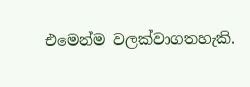එමෙන්ම වලක්වාගතහැකි.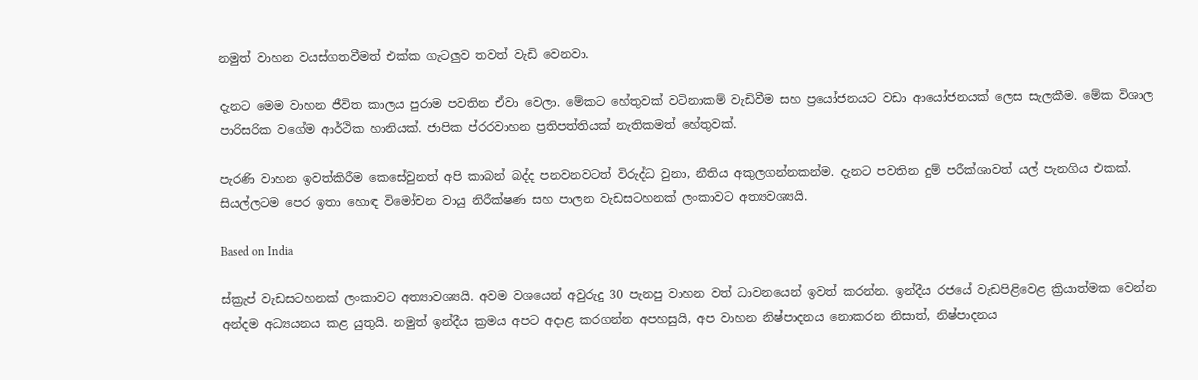නමුත් වාහන වයස්ගතවීමත් එක්ක ගැටලුව තවත් වැඩි වෙනවා.

දැනට මෙම වාහන ජීවිත කාලය පුරාම පවතින ඒවා වෙලා. මේකට හේතුවක් වටිනාකම් වැඩිවීම සහ ප්‍රයෝජනයට වඩා ආයෝජනයක් ලෙස සැලකීම. මේක විශාල පාරිසරික වගේම ආර්ථික හානියක්. ජාපික ප්රරවාහන ප්‍රතිපත්තියක් නැතිකමත් හේතුවක්.

පැරණි වාහන ඉවත්කිරීම කෙසේවුනත් අපි කාබන් බද්ද පනවනවටත් විරුද්ධ වුනා, නීතිය අකුලගන්නකන්ම. දැනට පවතින දුම් පරීක්ශාවත් යල් පැනගිය එකක්. සියල්ලටම පෙර ඉතා හොඳ විමෝචන වායු නිරීක්ෂණ සහ පාලන වැඩසටහනක් ලංකාවට අත්‍යවශ්‍යයි.

Based on India

ස්ක්‍රැප් වැඩසටහනක් ලංකාවට අත්‍යාවශ්‍යයි. අවම වශයෙන් අවුරුදු 30 පැනපු වාහන වත් ධාවනයෙන් ඉවත් කරන්න. ඉන්දීය රජයේ වැඩපිළිවෙළ ක්‍රියාත්මක වෙන්න අන්දම අධ්‍යයනය කළ යුතුයි. නමුත් ඉන්දීය ක්‍රමය අපට අදාළ කරගන්න අපහසුයි, අප වාහන නිෂ්පාදනය නොකරන නිසාත්, නිෂ්පාදනය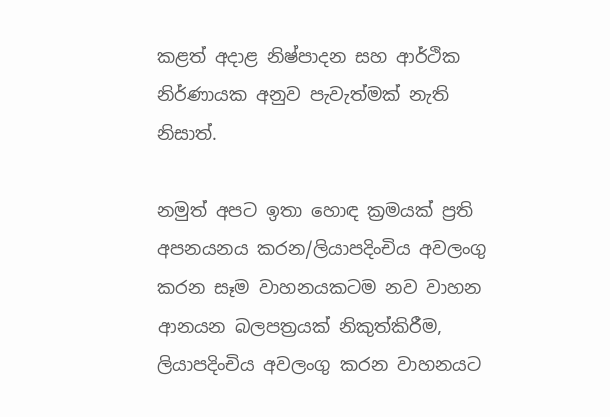කළත් අදාළ නිෂ්පාදන සහ ආර්ථික නිර්ණායක අනුව පැවැත්මක් නැති නිසාත්.

නමුත් අපට ඉතා හොඳ ක්‍රමයක් ප්‍රති අපනයනය කරන/ලියාපදිංචිය අවලංගු කරන සෑම වාහනයකටම නව වාහන ආනයන බලපත්‍රයක් නිකුත්කිරීම, ලියාපදිංචිය අවලංගු කරන වාහනයට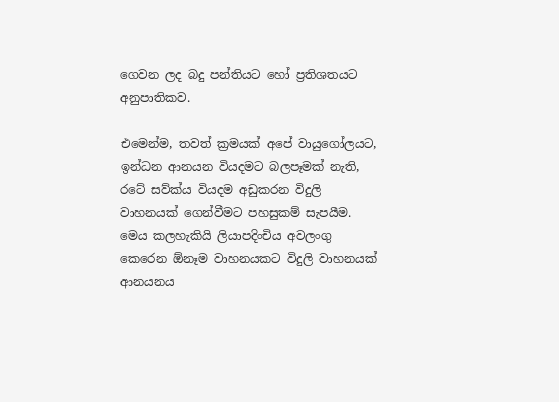ගෙවන ලද බදු පන්තියට හෝ ප්‍රතිශතයට අනුපාතිකව.

එමෙන්ම, තවත් ක්‍රමයක් අපේ වායුගෝලයට, ඉන්ධන ආනයන වියදමට බලපෑමක් නැති, රටේ සව්ක්ය වියදම අඩුකරන විදුලි වාහනයක් ගෙන්වීමට පහසුකම් සැපයීම. මෙය කලහැකියි ලියාපදිංචිය අවලංගු කෙරෙන ඕනෑම වාහනයකට විදුලි වාහනයක් ආනයනය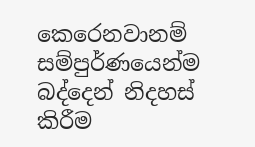කෙරෙනවානම් සම්පුර්ණයෙන්ම බද්දෙන් නිදහස් කිරීම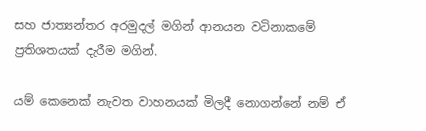සහ ජාත්‍යන්තර අරමුදල් මගින් ආනයන වටිනාකමේ ප්‍රතිශතයක් දැරීම මගින්.

යම් කෙනෙක් නැවත වාහනයක් මිලදී නොගන්නේ නම් ඒ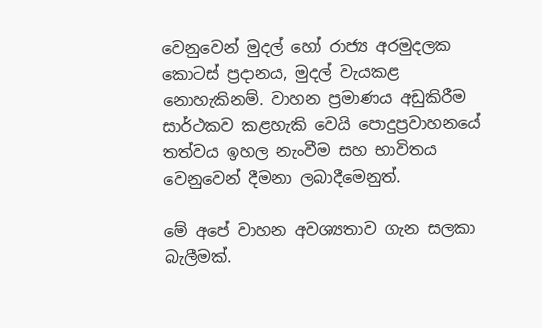වෙනුවෙන් මුදල් හෝ රාජ්‍ය අරමුදලක කොටස් ප්‍රදානය, මුදල් වැයකළ නොහැකිනම්. වාහන ප්‍රමාණය අඩුකිරීම සාර්ථකව කළහැකි වෙයි පොදුප්‍රවාහනයේ තත්වය ඉහල නැංවීම සහ භාවිතය වෙනුවෙන් දීමනා ලබාදීමෙනුත්.

මේ අපේ වාහන අවශ්‍යතාව ගැන සලකා බැලීමක්.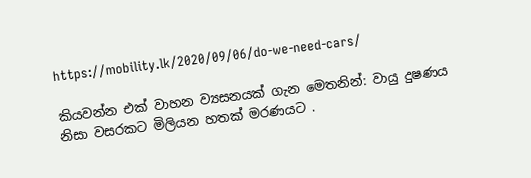https://mobility.lk/2020/09/06/do-we-need-cars/

කියවන්න එක් වාහන ව්‍යසනයක් ගැන මෙතනින්: වායු දුෂණය නිසා වසරකට මිලියන හතක් මරණයට .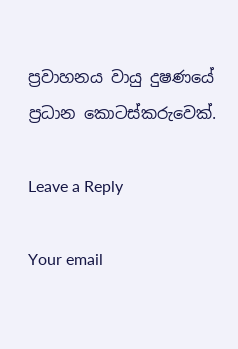ප්‍රවාහනය වායු දුෂණයේ ප්‍රධාන කොටස්කරුවෙක්.

Leave a Reply

Your email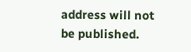address will not be published.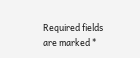Required fields are marked *